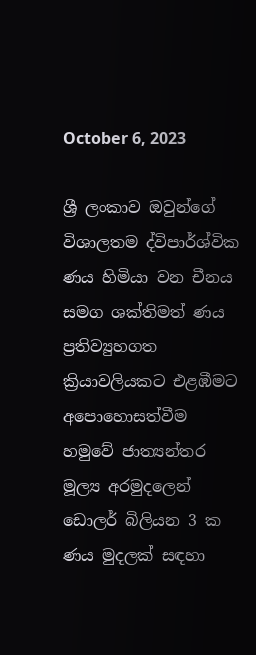October 6, 2023

ශ්‍රී ලංකාව ඔවුන්ගේ විශාලතම ද්විපාර්ශ්වික ණය හිමියා වන චීනය සමග ශක්තිමත් ණය ප්‍රතිව්‍යුහගත ක්‍රියාවලියකට එළඹීමට අපොහොසත්වීම හමුවේ ජාත්‍යන්තර මූල්‍ය අරමුදලෙන් ඩොලර් බිලියන 3 ක ණය මුදලක් සඳහා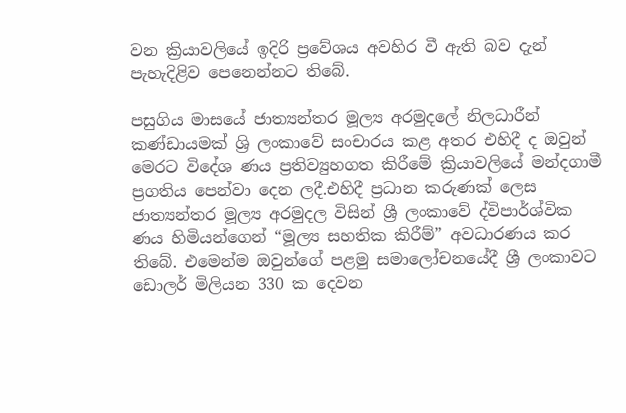වන ක්‍රියාවලියේ ඉදිරි ප්‍රවේශය අවහිර වී ඇති බව දැන් පැහැදිළිව පෙනෙන්නට තිබේ.

පසුගිය මාසයේ ජාත්‍යන්තර මූල්‍ය අරමුදලේ නිලධාරීන් කණ්ඩායමක් ශ්‍රි ලංකාවේ සංචාරය කළ අතර එහිදී ද ඔවුන්  මෙරට විදේශ ණය ප්‍රතිව්‍යුහගත කිරීමේ ක්‍රියාවලියේ මන්දගාමී ප්‍රගතිය පෙන්වා දෙන ලදී.එහිදී ප්‍රධාන කරුණක් ලෙස ජාත්‍යන්තර මූල්‍ය අරමුදල විසින් ශ්‍රී ලංකාවේ ද්විපාර්ශ්වික ණය හිමියන්ගෙන් “මූල්‍ය සහතික කිරීම්” අවධාරණය කර තිබේ. එමෙන්ම ඔවුන්ගේ පළමු සමාලෝචනයේදී ශ්‍රී ලංකාවට ඩොලර් මිලියන 330 ක දෙවන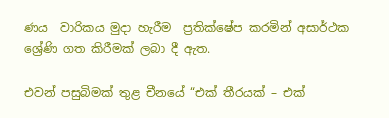ණය  වාරිකය මුදා හැරීම  ප්‍රතික්ෂේප කරමින් අසාර්ථක ශ්‍රේණි ගත කිරීමක් ලබා දී ඇත.

එවන් පසුබිමක් තුළ චීනයේ “එක් තීරයක් – එක්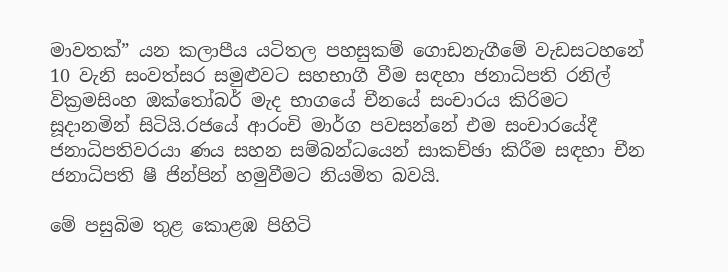මාවතක්” යන කලාපීය යටිතල පහසුකම් ගොඩනැගීමේ වැඩසටහනේ 10 වැනි සංවත්සර සමුළුවට සහභාගී වීම සඳහා ජනාධිපති රනිල් වික්‍රමසිංහ ඔක්තෝබර් මැද භාගයේ චීනයේ සංචාරය කිරිමට සූදානමින් සිටියි.රජයේ ආරංචි මාර්ග පවසන්නේ එම සංචාරයේදී ජනාධිපතිවරයා ණය සහන සම්බන්ධයෙන් සාකච්ඡා කිරීම සඳහා චීන ජනාධිපති ෂී ජින්පින් හමුවීමට නියමිත බවයි.

මේ පසුබිම තුළ කොළඹ පිහිටි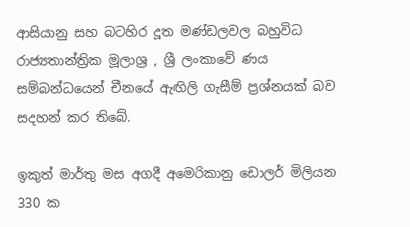ආසියානු සහ බටහිර දූත මණ්ඩලවල බහුවිධ රාජ්‍යතාන්ත්‍රික මූලාශ්‍ර , ශ්‍රී ලංකාවේ ණය සම්බන්ධයෙන් චීනයේ ඇඟිලි ගැසීම් ප්‍රශ්නයක් බව සදහන් කර තිබේ.

ඉකුත් මාර්තු මස අගදී අමෙරිකානු ඩොලර් මිලියන 330 ක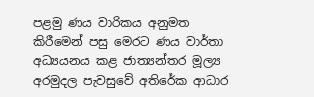පළමු ණය වාරිකය අනුමත කිරීමෙන් පසු මෙරට ණය වාර්තා අධ්‍යයනය කළ ජාත්‍යන්තර මූල්‍ය  අරමුදල පැවසුවේ අතිරේක ආධාර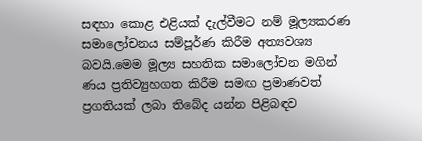සඳහා කොළ එළියක් දැල්වීමට නම් මූල්‍යකරණ සමාලෝචනය සම්පූර්ණ කිරීම අත්‍යවශ්‍ය බවයි.මෙම මූල්‍ය සහතික සමාලෝචන මගින් ණය ප්‍රතිව්‍යුහගත කිරීම සමඟ ප්‍රමාණවත් ප්‍රගතියක් ලබා තිබේද යන්න පිළිබඳව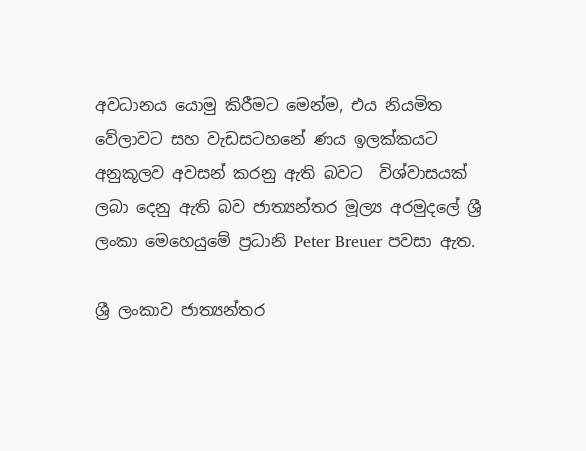අවධානය යොමු කිරීමට මෙන්ම, එය නියමිත වේලාවට සහ වැඩසටහනේ ණය ඉලක්කයට අනුකූලව අවසන් කරනු ඇති බවට  විශ්වාසයක් ලබා දෙනු ඇති බව ජාත්‍යන්තර මූල්‍ය අරමුදලේ ශ්‍රී ලංකා මෙහෙයුමේ ප්‍රධානි Peter Breuer පවසා ඇත.

ශ්‍රී ලංකාව ජාත්‍යන්තර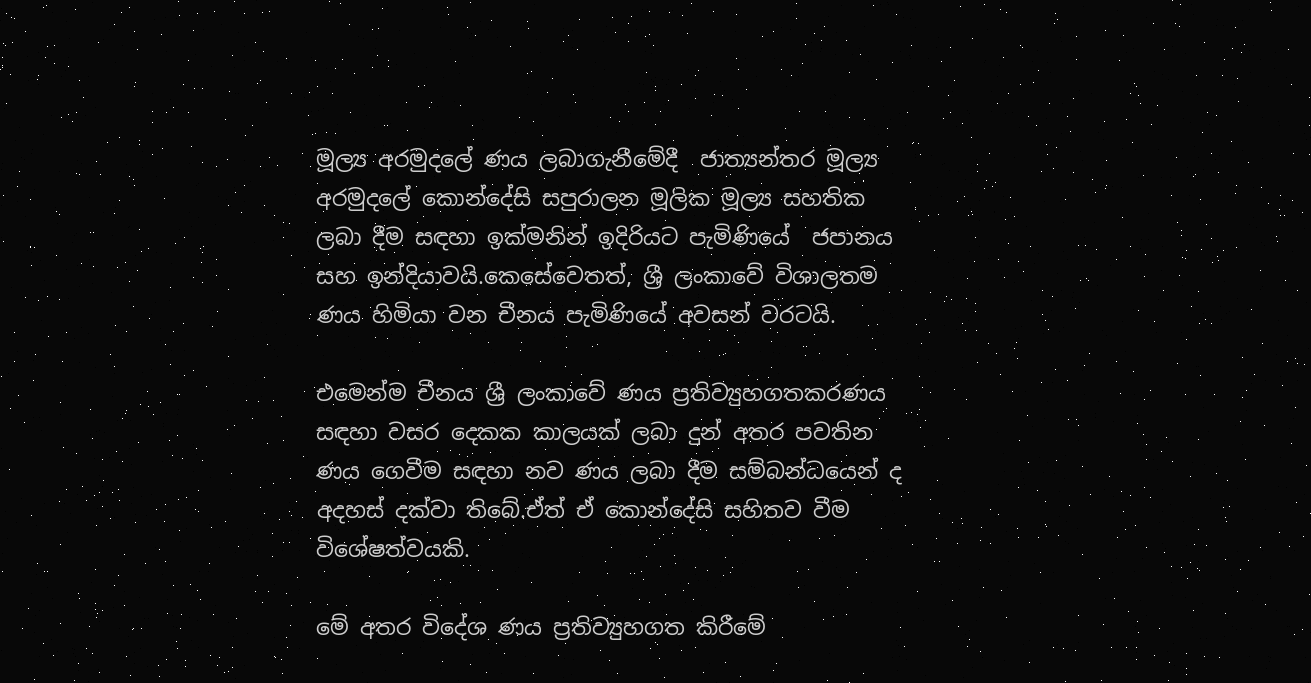මූල්‍ය අරමුදලේ ණය ලබාගැනීමේදී  ජාත්‍යන්තර මූල්‍ය අරමුදලේ කොන්දේසි සපුරාලන මූලික මූල්‍ය සහතික ලබා දීම සඳහා ඉක්මනින් ඉදිරියට පැමිණියේ  ජපානය සහ ඉන්දියාවයි.කෙසේවෙතත්, ශ්‍රී ලංකාවේ විශාලතම ණය හිමියා වන චීනය පැමිණියේ අවසන් වරටයි.

එමෙන්ම චීනය ශ්‍රී ලංකාවේ ණය ප්‍රතිව්‍යුහගතකරණය සඳහා වසර දෙකක කාලයක් ලබා දුන් අතර පවතින ණය ගෙවීම සඳහා නව ණය ලබා දීම සම්බන්ධයෙන් ද අදහස් දක්වා තිබේ.ඒත් ඒ කොන්දේසි සහිතව වීම විශේෂත්වයකි.

මේ අතර විදේශ ණය ප්‍රතිව්‍යුහගත කිරීමේ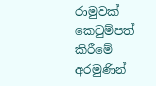රාමුවක් කෙටුම්පත් කිරීමේ අරමුණින්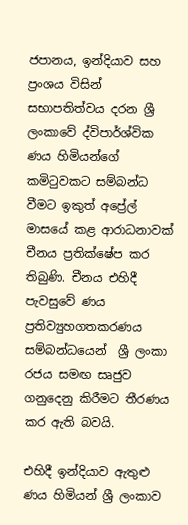ජපානය, ඉන්දියාව සහ ප්‍රංශය විසින් සභාපතිත්වය දරන ශ්‍රී ලංකාවේ ද්විපාර්ශ්වික ණය හිමියන්ගේ කමිටුවකට සම්බන්ධ වීමට ඉකුත් අප්‍රේල් මාසයේ කළ ආරාධනාවක් චීනය ප්‍රතික්ෂේප කර තිබුණි. චීනය එහිදී පැවසුවේ ණය ප්‍රතිව්‍යුහගතකරණය සම්බන්ධයෙන්  ශ්‍රී ලංකා රජය සමඟ සෘජුව ගනුදෙනු කිරීමට තීරණය කර ඇති බවයි.

එහිදී ඉන්දියාව ඇතුළු ණය හිමියන් ශ්‍රී ලංකාව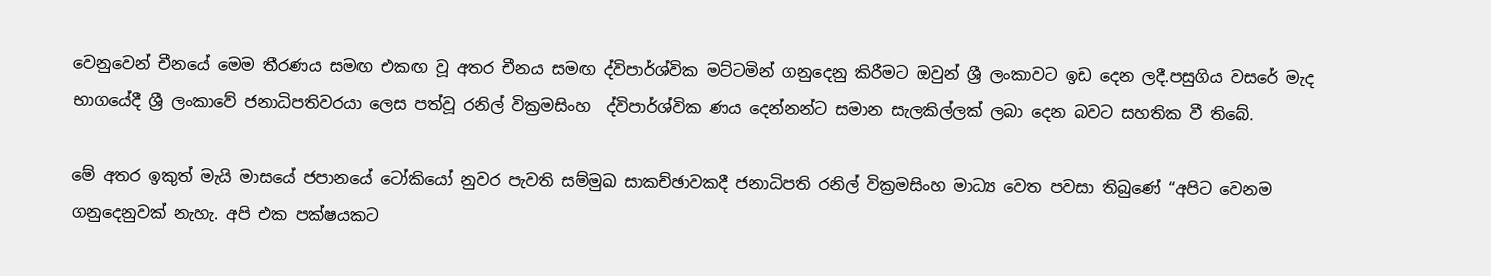වෙනුවෙන් චීනයේ මෙම තීරණය සමඟ එකඟ වූ අතර චීනය සමඟ ද්විපාර්ශ්වික මට්ටමින් ගනුදෙනු කිරීමට ඔවුන් ශ්‍රී ලංකාවට ඉඩ දෙන ලදී.පසුගිය වසරේ මැද භාගයේදී ශ්‍රී ලංකාවේ ජනාධිපතිවරයා ලෙස පත්වූ රනිල් වික්‍රමසිංහ  ද්විපාර්ශ්වික ණය දෙන්නන්ට සමාන සැලකිල්ලක් ලබා දෙන බවට සහතික වී තිබේ.

මේ අතර ඉකුත් මැයි මාසයේ ජපානයේ ටෝකියෝ නුවර පැවති සම්මුඛ සාකච්ඡාවකදී ජනාධිපති රනිල් වික්‍රමසිංහ මාධ්‍ය වෙත පවසා තිබුණේ “අපිට වෙනම ගනුදෙනුවක් නැහැ. අපි එක පක්ෂයකට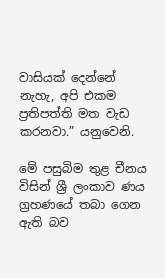වාසියක් දෙන්නේ නැහැ, අපි එකම ප්‍රතිපත්ති මත වැඩ කරනවා.” යනුවෙනි.

මේ පසුබිම තුළ චීනය විසින් ශ්‍රී ලංකාව ණය ග්‍රහණයේ තබා ගෙන ඇති බව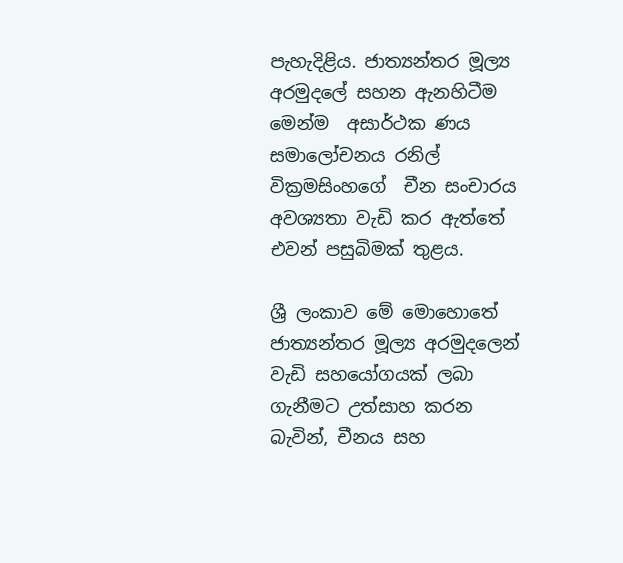පැහැදිළිය. ජාත්‍යන්තර මූල්‍ය අරමුදලේ සහන ඇනහිටීම මෙන්ම  අසාර්ථක ණය සමාලෝචනය රනිල් වික්‍රමසිංහගේ  චීන සංචාරය අවශ්‍යතා වැඩි කර ඇත්තේ එවන් පසුබිමක් තුළය.

ශ්‍රී ලංකාව මේ මොහොතේ ජාත්‍යන්තර මූල්‍ය අරමුදලෙන් වැඩි සහයෝගයක් ලබා ගැනීමට උත්සාහ කරන බැවින්, චීනය සහ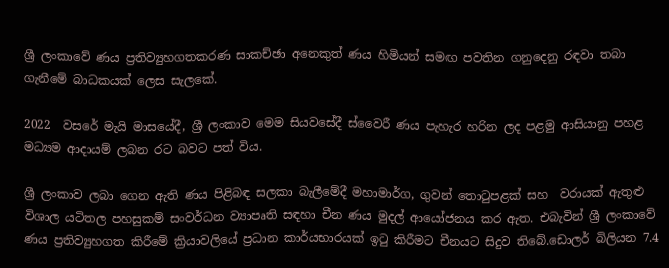ශ්‍රී ලංකාවේ ණය ප්‍රතිව්‍යුහගතකරණ සාකච්ඡා අනෙකුත් ණය හිමියන් සමඟ පවතින ගනුදෙනු රඳවා තබා ගැනීමේ බාධකයක් ලෙස සැලකේ.

2022  වසරේ මැයි මාසයේදී, ශ්‍රී ලංකාව මෙම සියවසේදී ස්වෛරී ණය පැහැර හරින ලද පළමු ආසියානු පහළ මධ්‍යම ආදායම් ලබන රට බවට පත් විය.

ශ්‍රී ලංකාව ලබා ගෙන ඇති ණය පිළිබඳ සලකා බැලීමේදී මහාමාර්ග, ගුවන් තොටුපළක් සහ  වරායක් ඇතුළු විශාල යටිතල පහසුකම් සංවර්ධන ව්‍යාපෘති සඳහා චීන ණය මුදල් ආයෝජනය කර ඇත. එබැවින් ශ්‍රී ලංකාවේ ණය ප්‍රතිව්‍යුහගත කිරීමේ ක්‍රියාවලියේ ප්‍රධාන කාර්යභාරයක් ඉටු කිරීමට චීනයට සිදුව තිබේ.ඩොලර් බිලියන 7.4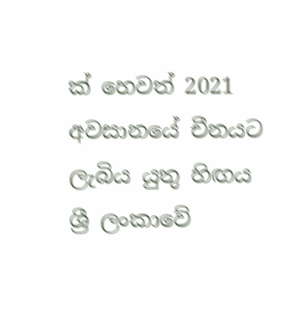ක් හෙවත් 2021 අවසානයේ චීනයට ලැබිය යුතු හිඟය ශ්‍රී ලංකාවේ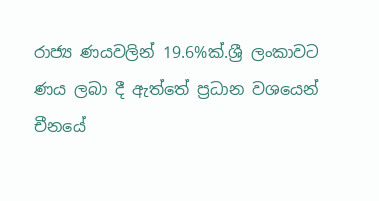රාජ්‍ය ණයවලින් 19.6%ක්.ශ්‍රී ලංකාවට ණය ලබා දී ඇත්තේ ප්‍රධාන වශයෙන් චීනයේ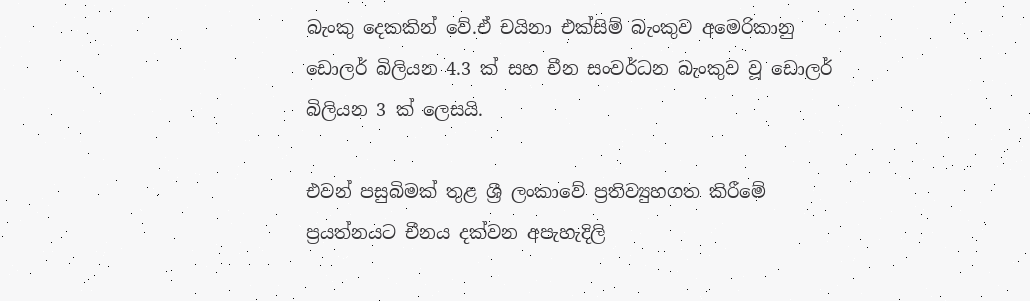බැංකු දෙකකින් වේ.ඒ චයිනා එක්සිම් බැංකුව අමෙරිකානු ඩොලර් බිලියන 4.3 ක් සහ චීන සංවර්ධන බැංකුව වූ ඩොලර් බිලියන 3 ක් ලෙසයි.

එවන් පසුබිමක් තුළ ශ්‍රී ලංකාවේ ප්‍රතිව්‍යුහගත කිරීමේ ප්‍රයත්නයට චීනය දක්වන අපැහැදිලි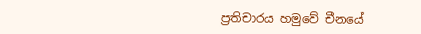ප්‍රතිචාරය හමුවේ චීනයේ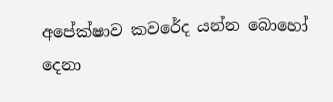අපේක්ෂාව කවරේද යන්න බොහෝ දෙනා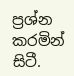ප්‍රශ්න කරමින් සිටී.